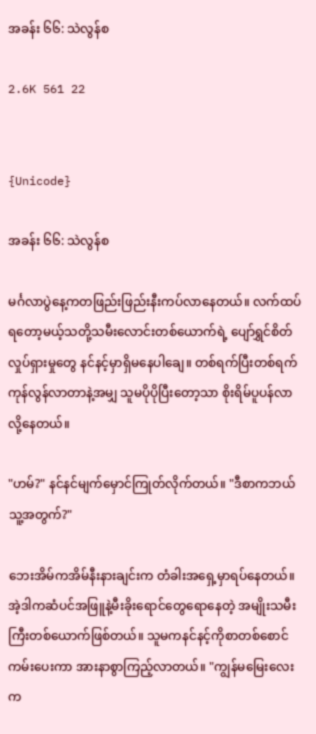အခန်း ၆၆: သဲလွန်စ

2.6K 561 22


{Unicode}

အခန်း ၆၆: သဲလွန်စ

မင်္ဂလာပွဲနေ့ကတဖြည်းဖြည်းနီးကပ်လာနေတယ်။ လက်ထပ်ရတော့မယ့်သတို့သမီးလောင်းတစ်ယောက်ရဲ့ ပျော်ရွှင်စိတ်လှုပ်ရှားမှုတွေ နင်နင့်မှာရှိမနေပါချေ။ တစ်ရက်ပြီးတစ်ရက်ကုန်လွန်လာတာနဲ့အမျှ သူမပိုပိုပြီးတော့သာ စိုးရိမ်ပူပန်လာလို့နေတယ်။

"ဟမ်?" နင်နင်မျက်မှောင်ကြုတ်လိုက်တယ်။ "ဒီစာကဘယ်သူ့အတွက်?"

ဘေးအိမ်ကအိမ်နီးနားချင်းက တံခါးအရှေ့မှာရပ်နေတယ်။ အဲ့ဒါကဆံပင်အဖြူနဲ့မီးခိုး‌ရောင်တွေရောနေတဲ့ အမျိုးသမီးကြီးတစ်ယောက်ဖြစ်တယ်။ သူမကနင်နင့်ကိုစာတစ်စောင်ကမ်းပေးကာ အားနာစွာကြည့်လာတယ်။ "ကျွန်မမြေးလေးက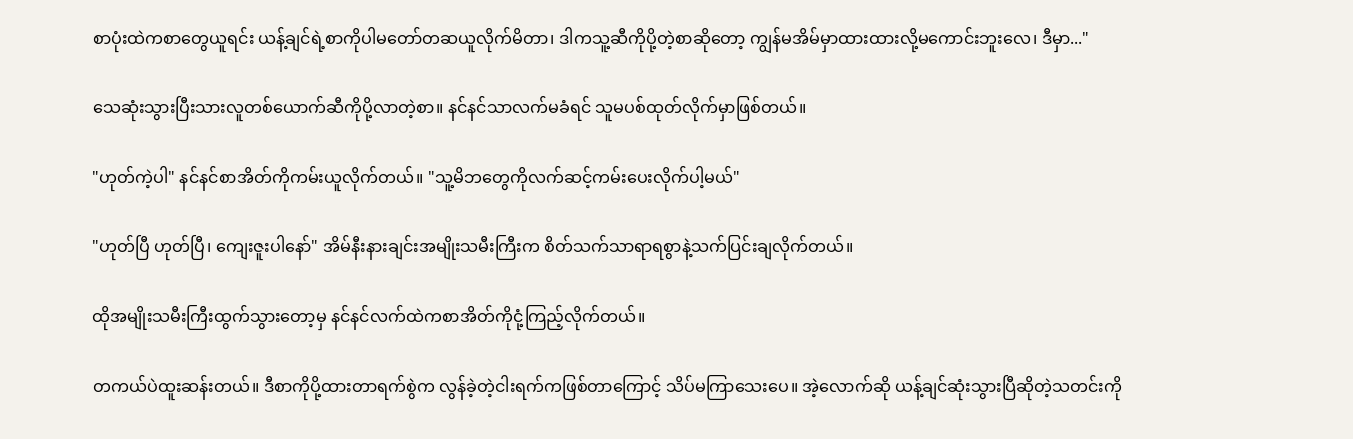စာပုံးထဲကစာတွေယူရင်း ယန့်ချင်ရဲ့စာကိုပါမတော်တဆယူလိုက်မိတာ၊ ဒါကသူ့ဆီကိုပို့တဲ့စာဆိုတော့ ကျွန်မအိမ်မှာထားထားလို့မကောင်းဘူးလေ၊ ဒီမှာ..."

သေဆုံးသွားပြီးသားလူတစ်ယောက်ဆီကိုပို့လာတဲ့စာ။ နင်နင်သာလက်မခံရင် သူမပစ်ထုတ်လိုက်မှာဖြစ်တယ်။

"ဟုတ်ကဲ့ပါ" နင်နင်စာအိတ်ကိုကမ်းယူလိုက်တယ်။ "သူ့မိဘတွေကိုလက်ဆင့်ကမ်းပေးလိုက်ပါ့မယ်"

"ဟုတ်ပြီ ဟုတ်ပြီ၊ ကျေးဇူးပါနော်" အိမ်နီးနားချင်းအမျိုးသမီးကြီးက စိတ်သက်သာရာရစွာနဲ့သက်ပြင်းချလိုက်တယ်။

ထိုအမျိုးသမီးကြီးထွက်သွား‌တော့မှ နင်နင်လက်ထဲကစာအိတ်ကိုငုံ့ကြည့်လိုက်တယ်။

တကယ်ပဲထူးဆန်းတယ်။ ဒီစာကိုပို့ထားတာရက်စွဲက လွန်ခဲ့တဲ့ငါးရက်ကဖြစ်တာကြောင့် သိပ်မကြာသေးပေ။ အဲ့လောက်ဆို ယန့်ချင်ဆုံးသွားပြီဆိုတဲ့သတင်းကို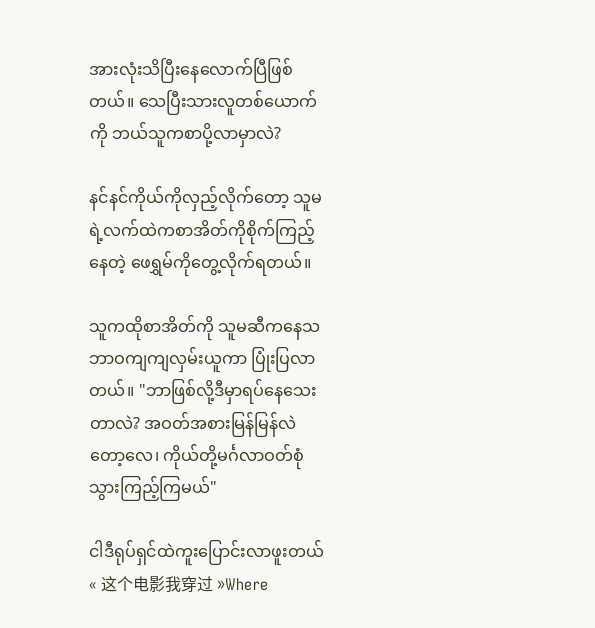အားလုံးသိပြီးနေလောက်ပြီဖြစ်တယ်။ သေပြီးသားလူတစ်ယောက်ကို ဘယ်သူကစာပို့လာမှာလဲ?

နင်နင်ကိုယ်ကိုလှည့်လိုက်တော့ သူမရဲ့လက်ထဲကစာအိတ်ကိုစိုက်ကြည့်နေတဲ့ ဖေရွှမ်ကိုတွေ့လိုက်ရတယ်။

သူကထိုစာအိတ်ကို သူမဆီကနေသဘာဝကျကျလှမ်းယူကာ ပြုံးပြလာတယ်။ "ဘာဖြစ်လို့ဒီမှာရပ်နေသေးတာလဲ? အဝတ်အစားမြန်မြန်လဲတော့လေ၊ ကိုယ်တို့မင်္ဂလာဝတ်စုံသွားကြည့်ကြမယ်"

ငါဒီရုပ်ရှင်ထဲကူးပြောင်းလာဖူးတယ် « 这个电影我穿过 »Where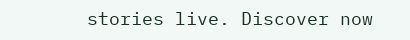stories live. Discover now